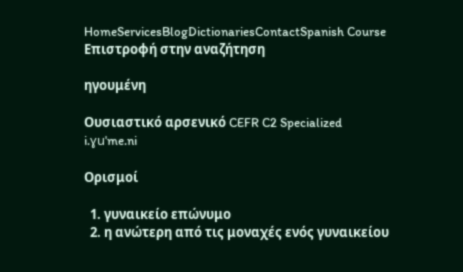HomeServicesBlogDictionariesContactSpanish Course
Επιστροφή στην αναζήτηση

ηγουμένη

Ουσιαστικό αρσενικό CEFR C2 Specialized
i.ɣuˈme.ni

Ορισμοί

  1. γυναικείο επώνυμο
  2. η ανώτερη από τις μοναχές ενός γυναικείου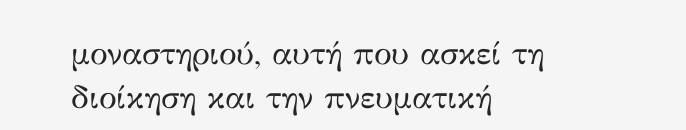μοναστηριού, αυτή που ασκεί τη διοίκηση και την πνευματική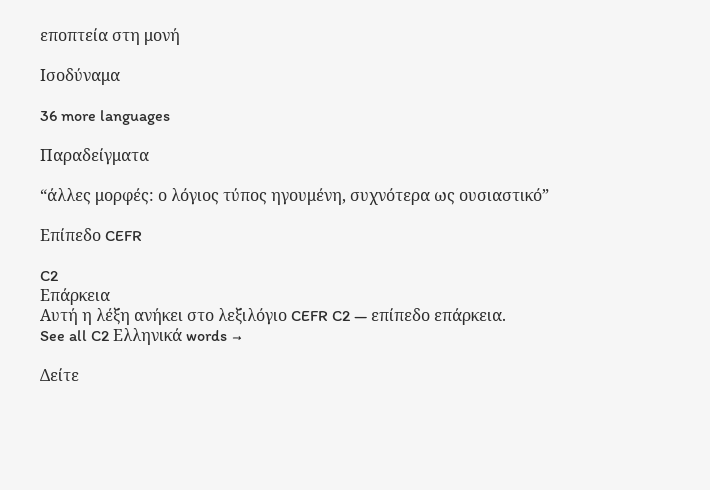εποπτεία στη μονή

Ισοδύναμα

36 more languages

Παραδείγματα

“άλλες μορφές: ο λόγιος τύπος ηγουμένη, συχνότερα ως ουσιαστικό”

Επίπεδο CEFR

C2
Επάρκεια
Αυτή η λέξη ανήκει στο λεξιλόγιο CEFR C2 — επίπεδο επάρκεια.
See all C2 Ελληνικά words →

Δείτε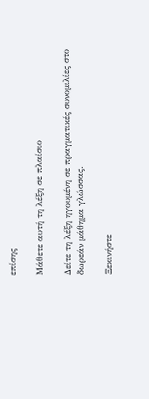επίσης

Μάθετε αυτή τη λέξη σε πλαίσιο

Δείτε τη λέξη ηγουμένη σε πραγματικές συνομιλίες στο δωρεάν μάθημα γλώσσας.

Ξεκινήστε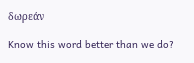δωρεάν

Know this word better than we do?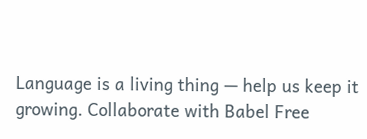Language is a living thing — help us keep it growing. Collaborate with Babel Free